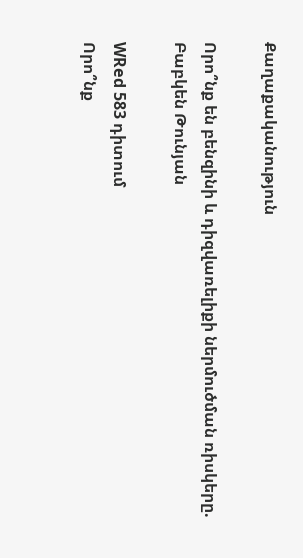Քաղաքականություն

Որո՞նք են բենզինի և դիզվառելիքի ներմուծման ռիսկերը. Բաբկեն Թունյան

WRed 583 դիտում
Որո՞նք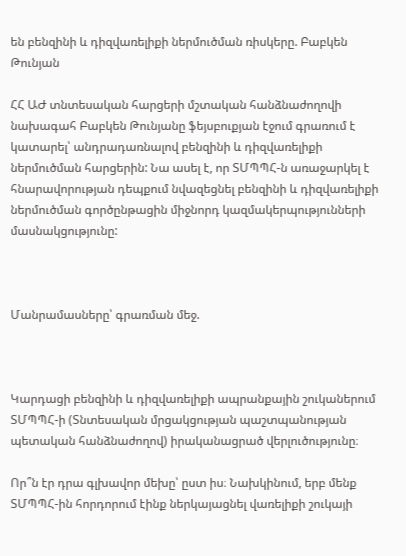են բենզինի և դիզվառելիքի ներմուծման ռիսկերը. Բաբկեն Թունյան

ՀՀ ԱԺ տնտեսական հարցերի մշտական հանձնաժողովի նախագահ Բաբկեն Թունյանը ֆեյսբուքյան էջում գրառում է կատարել՝ անդրադառնալով բենզինի և դիզվառելիքի ներմուծման հարցերին: Նա ասել է, որ ՏՄՊՊՀ-ն առաջարկել է հնարավորության դեպքում նվազեցնել բենզինի և դիզվառելիքի ներմուծման գործընթացին միջնորդ կազմակերպությունների մասնակցությունը:



Մանրամասները՝ գրառման մեջ.



Կարդացի բենզինի և դիզվառելիքի ապրանքային շուկաներում ՏՄՊՊՀ-ի (Տնտեսական մրցակցության պաշտպանության պետական հանձնաժողով) իրականացրած վերլուծությունը։

Որ՞ն էր դրա գլխավոր մեխը՝ ըստ իս։ Նախկինում, երբ մենք ՏՄՊՊՀ-ին հորդորում էինք ներկայացնել վառելիքի շուկայի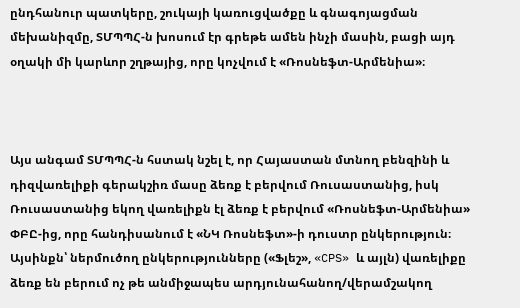ընդհանուր պատկերը, շուկայի կառուցվածքը և գնագոյացման մեխանիզմը, ՏՄՊՊՀ-ն խոսում էր գրեթե ամեն ինչի մասին, բացի այդ օղակի մի կարևոր շղթայից, որը կոչվում է «Ռոսնեֆտ-Արմենիա»։



Այս անգամ ՏՄՊՊՀ-ն հստակ նշել է, որ Հայաստան մտնող բենզինի և դիզվառելիքի գերակշիռ մասը ձեռք է բերվում Ռուսաստանից, իսկ Ռուսաստանից եկող վառելիքն էլ ձեռք է բերվում «Ռոսնեֆտ-Արմենիա» ՓԲԸ-ից, որը հանդիսանում է «ՆԿ Ռոսնեֆտ»-ի դուստր ընկերություն։
Այսինքն՝ ներմուծող ընկերությունները («Ֆլեշ», «CPS» և այլն) վառելիքը ձեռք են բերում ոչ թե անմիջապես արդյունահանող/վերամշակող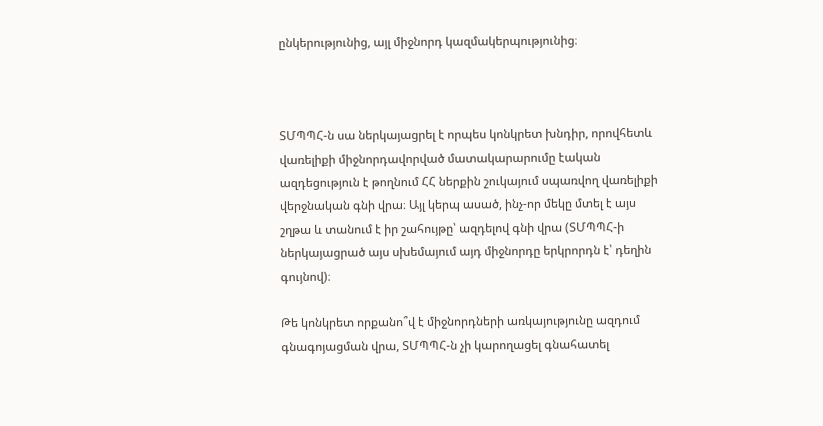ընկերությունից, այլ միջնորդ կազմակերպությունից։



ՏՄՊՊՀ-ն սա ներկայացրել է որպես կոնկրետ խնդիր, որովհետև վառելիքի միջնորդավորված մատակարարումը էական ազդեցություն է թողնում ՀՀ ներքին շուկայում սպառվող վառելիքի վերջնական գնի վրա։ Այլ կերպ ասած, ինչ-որ մեկը մտել է այս շղթա և տանում է իր շահույթը՝ ազդելով գնի վրա (ՏՄՊՊՀ-ի ներկայացրած այս սխեմայում այդ միջնորդը երկրորդն է՝ դեղին գույնով)։

Թե կոնկրետ որքանո՞վ է միջնորդների առկայությունը ազդում գնագոյացման վրա, ՏՄՊՊՀ-ն չի կարողացել գնահատել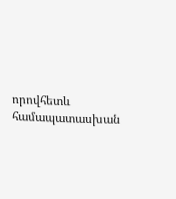որովհետև համապատասխան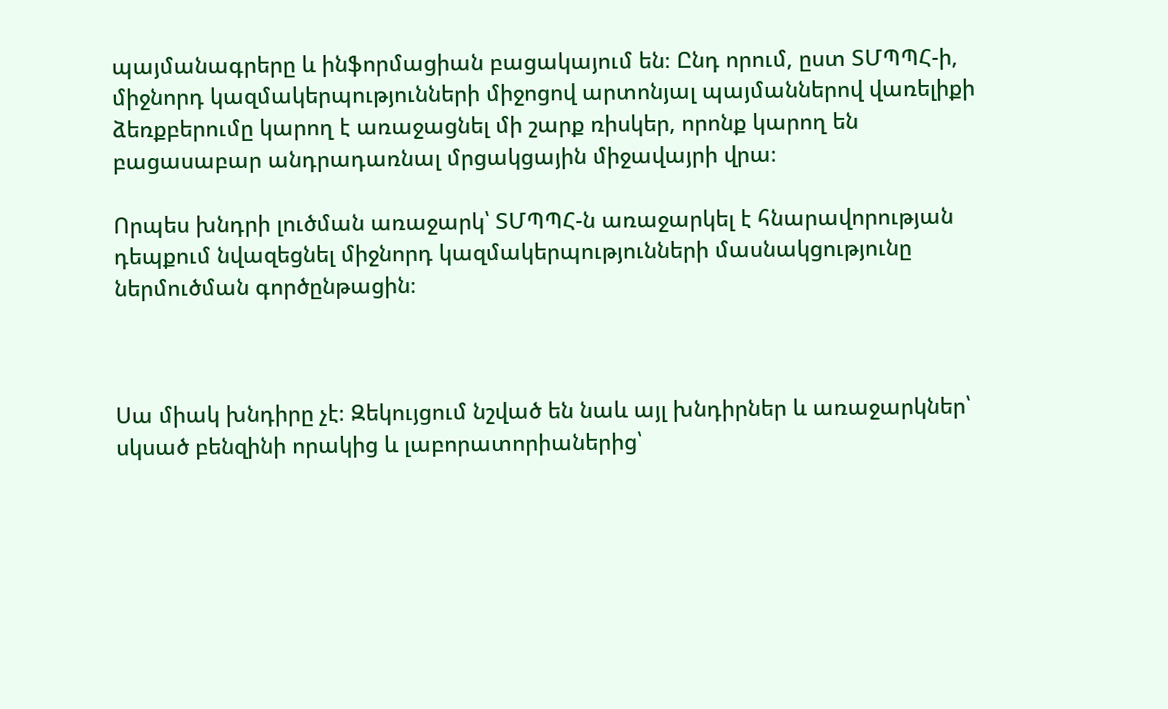պայմանագրերը և ինֆորմացիան բացակայում են։ Ընդ որում, ըստ ՏՄՊՊՀ-ի, միջնորդ կազմակերպությունների միջոցով արտոնյալ պայմաններով վառելիքի ձեռքբերումը կարող է առաջացնել մի շարք ռիսկեր, որոնք կարող են բացասաբար անդրադառնալ մրցակցային միջավայրի վրա։

Որպես խնդրի լուծման առաջարկ՝ ՏՄՊՊՀ-ն առաջարկել է հնարավորության դեպքում նվազեցնել միջնորդ կազմակերպությունների մասնակցությունը ներմուծման գործընթացին։



Սա միակ խնդիրը չէ։ Զեկույցում նշված են նաև այլ խնդիրներ և առաջարկներ՝ սկսած բենզինի որակից և լաբորատորիաներից՝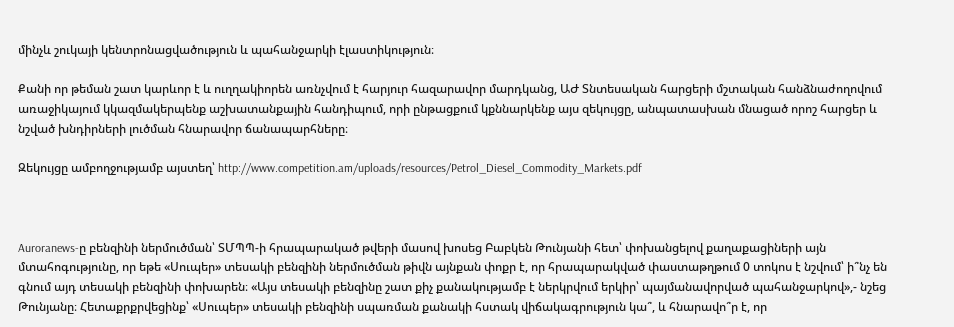մինչև շուկայի կենտրոնացվածություն և պահանջարկի էլաստիկություն։

Քանի որ թեման շատ կարևոր է և ուղղակիորեն առնչվում է հարյուր հազարավոր մարդկանց, ԱԺ Տնտեսական հարցերի մշտական հանձնաժողովում առաջիկայում կկազմակերպենք աշխատանքային հանդիպում, որի ընթացքում կքննարկենք այս զեկույցը, անպատասխան մնացած որոշ հարցեր և նշված խնդիրների լուծման հնարավոր ճանապարհները։

Զեկույցը ամբողջությամբ այստեղ՝ http://www.competition.am/uploads/resources/Petrol_Diesel_Commodity_Markets.pdf



Auroranews-ը բենզինի ներմուծման՝ ՏՄՊՊ-ի հրապարակած թվերի մասով խոսեց Բաբկեն Թունյանի հետ՝ փոխանցելով քաղաքացիների այն մտահոգությունը, որ եթե «Սուպեր» տեսակի բենզինի ներմուծման թիվն այնքան փոքր է, որ հրապարակված փաստաթղթում 0 տոկոս է նշվում՝ ի՞նչ են գնում այդ տեսակի բենզինի փոխարեն։ «Այս տեսակի բենզինը շատ քիչ քանակությամբ է ներկրվում երկիր՝ պայմանավորված պահանջարկով»,- նշեց Թունյանը։ Հետաքրքրվեցինք՝ «Սուպեր» տեսակի բենզինի սպառման քանակի հստակ վիճակագրություն կա՞, և հնարավո՞ր է, որ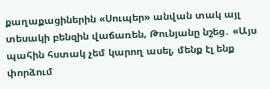քաղաքացիներին «Սուպեր» անվան տակ այլ տեսակի բենզին վաճառեն, Թունյանը նշեց․ «Այս պահին հստակ չեմ կարող ասել, մենք էլ ենք փորձում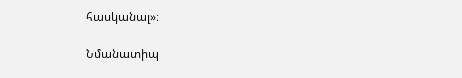հասկանալ»։

Նմանատիպ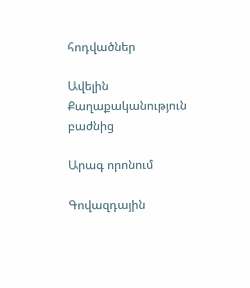հոդվածներ

Ավելին Քաղաքականություն բաժնից

Արագ որոնում

Գովազդային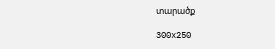տարածք

300x250